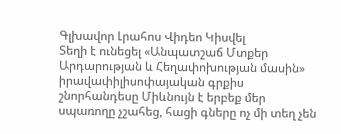Գլխավոր Լրահոս Վիդեո Կիսվել
Տեղի է ունեցել «Անպատշաճ Մտքեր Արդարության և Հեղափոխության մասին» իրավափիլիսոփայական գրքիս շնորհանդեսը Միևնույն է երբեք մեր սպառողը չշահեց, հացի գները ոչ մի տեղ չեն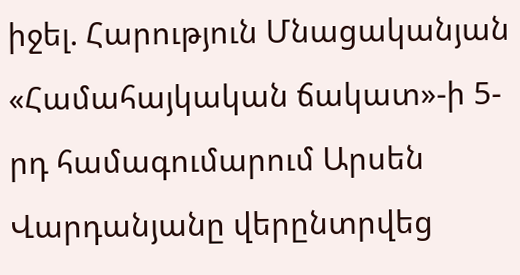իջել. Հարություն Մնացականյան «Համահայկական ճակատ»-ի 5-րդ համագումարում Արսեն Վարդանյանը վերընտրվեց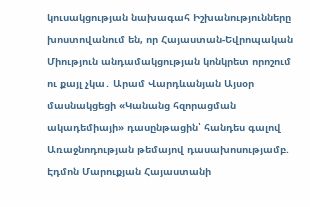կուսակցության նախագահ Իշխանությունները խոստովանում են, որ Հայաստան-Եվրոպական Միություն անդամակցության կոնկրետ որոշում ու քայլ չկա․ Արամ Վարդևանյան Այսօր մասնակցեցի «Կանանց հզորացման ակադեմիայի» դասընթացին՝ հանդես գալով Առաջնոդության թեմայով դասախոսությամբ. Էդմոն Մարուքյան Հայաստանի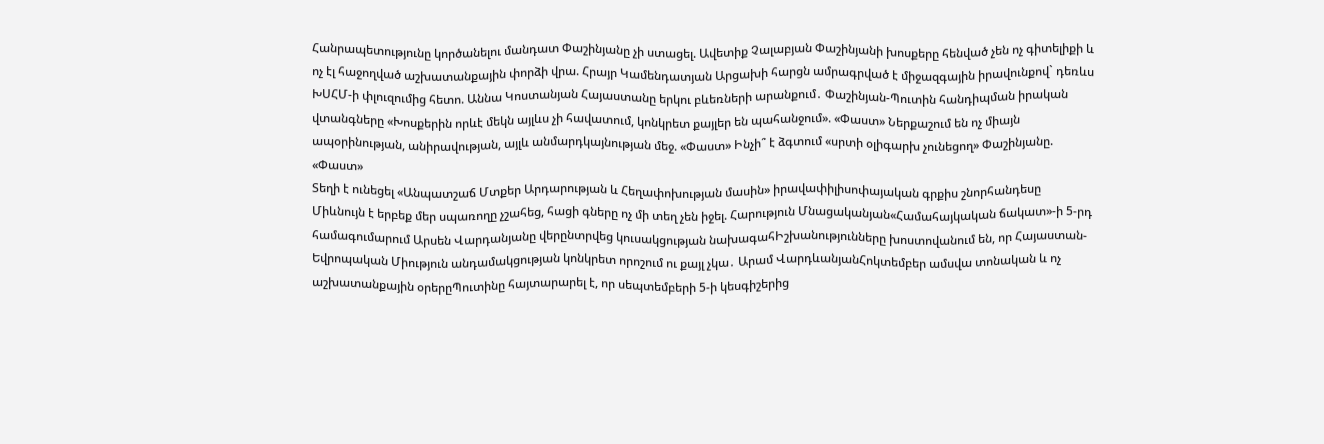Հանրապետությունը կործանելու մանդատ Փաշինյանը չի ստացել. Ավետիք Չալաբյան Փաշինյանի խոսքերը հենված չեն ոչ գիտելիքի և ոչ էլ հաջողված աշխատանքային փորձի վրա. Հրայր Կամենդատյան Արցախի հարցն ամրագրված է միջազգային իրավունքով` դեռևս ԽՍՀՄ-ի փլուզումից հետո. Աննա Կոստանյան Հայաստանը երկու բևեռների արանքում․ Փաշինյան-Պուտին հանդիպման իրական վտանգները «Խոսքերին որևէ մեկն այլևս չի հավատում, կոնկրետ քայլեր են պահանջում». «Փաստ» Ներքաշում են ոչ միայն ապօրինության, անիրավության, այլև անմարդկայնության մեջ. «Փաստ» Ինչի՞ է ձգտում «սրտի օլիգարխ չունեցող» Փաշինյանը. «Փաստ»
Տեղի է ունեցել «Անպատշաճ Մտքեր Արդարության և Հեղափոխության մասին» իրավափիլիսոփայական գրքիս շնորհանդեսը Միևնույն է երբեք մեր սպառողը չշահեց, հացի գները ոչ մի տեղ չեն իջել. Հարություն Մնացականյան«Համահայկական ճակատ»-ի 5-րդ համագումարում Արսեն Վարդանյանը վերընտրվեց կուսակցության նախագահԻշխանությունները խոստովանում են, որ Հայաստան-Եվրոպական Միություն անդամակցության կոնկրետ որոշում ու քայլ չկա․ Արամ ՎարդևանյանՀոկտեմբեր ամսվա տոնական և ոչ աշխատանքային օրերըՊուտինը հայտարարել է, որ սեպտեմբերի 5-ի կեսգիշերից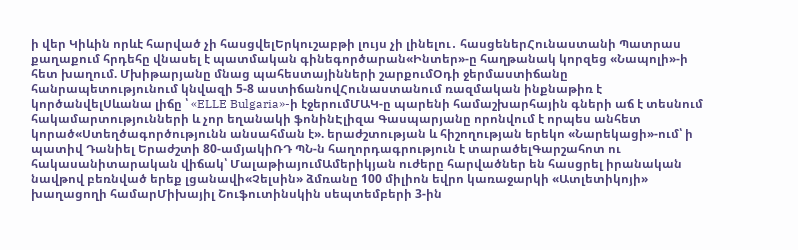ի վեր Կիևին որևէ հարված չի հասցվելԵրկուշաբթի լույս չի լինելու․ հասցեներՀունաստանի Պատրաս քաղաքում հրդեհը վնասել է պատմական գինեգործարան«Ինտեր»-ը հաղթանակ կորզեց «Նապոլի»-ի հետ խաղում. Մխիթարյանը մնաց պահեստայինների շարքումՕդի ջերմաստիճանը հանրապետությունում կնվազի 5-8 աստիճանովՀունաստանում ռազմական ինքնաթիռ է կործանվելՍևանա լիճը ՝ «ELLE Bulgaria»-ի էջերումՄԱԿ-ը պարենի համաշխարհային գների աճ է տեսնում հակամարտությունների և չոր եղանակի ֆոնինԷլիզա Գասպարյանը որոնվում է որպես անհետ կորած«Ստեղծագործությունն անսահման է». երաժշտության և հիշողության երեկո «Նարեկացի»-ում՝ ի պատիվ Դանիել Երաժշտի 80-ամյակիՌԴ ՊՆ-ն հաղորդագրություն է տարածելԳարշահոտ ու հակասանիտարական վիճակ՝ ՄալաթիայումԱմերիկյան ուժերը հարվածներ են հասցրել իրանական նավթով բեռնված երեք լցանավի«Չելսին» ձմռանը 100 միլիոն եվրո կառաջարկի «Ատլետիկոյի» խաղացողի համարՄիխայիլ Շուֆուտինսկին սեպտեմբերի 3-ին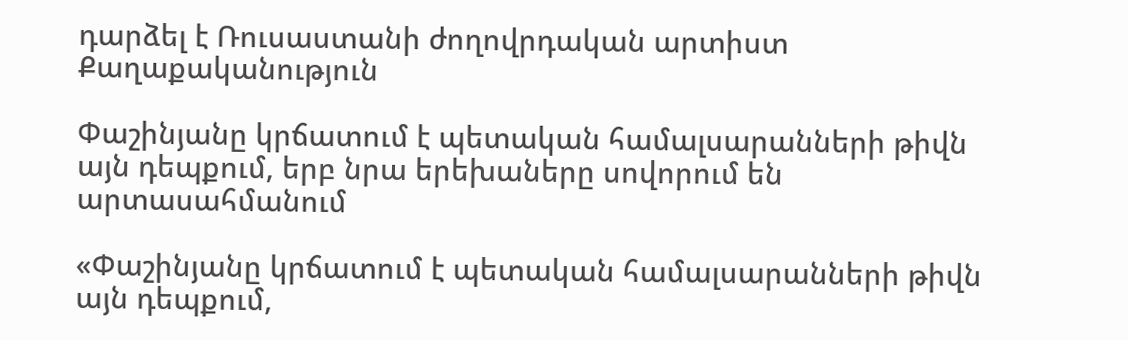դարձել է Ռուսաստանի ժողովրդական արտիստ
Քաղաքականություն

Փաշինյանը կրճատում է պետական համալսարանների թիվն այն դեպքում, երբ նրա երեխաները սովորում են արտասահմանում

«Փաշինյանը կրճատում է պետական համալսարանների թիվն այն դեպքում,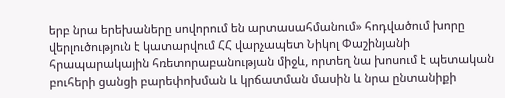երբ նրա երեխաները սովորում են արտասահմանում» հոդվածում խորը վերլուծություն է կատարվում ՀՀ վարչապետ Նիկոլ Փաշինյանի հրապարակային հռետորաբանության միջև, որտեղ նա խոսում է պետական բուհերի ցանցի բարեփոխման և կրճատման մասին և նրա ընտանիքի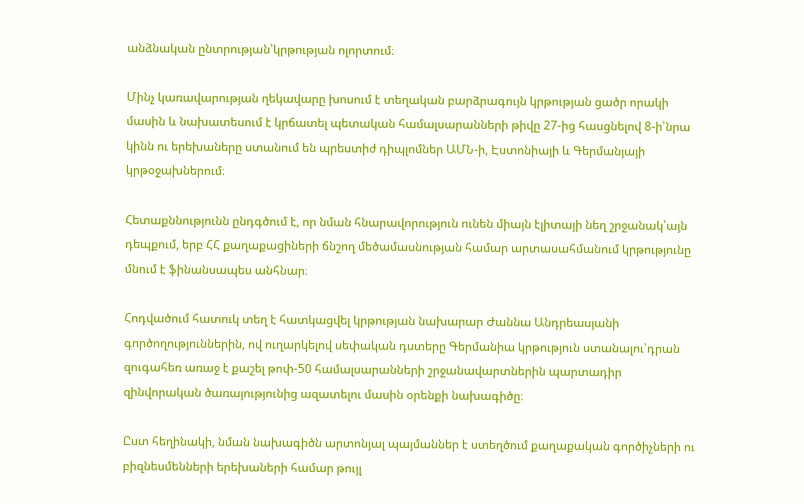անձնական ընտրության՝կրթության ոլորտում։

Մինչ կառավարության ղեկավարը խոսում է տեղական բարձրագույն կրթության ցածր որակի մասին և նախատեսում է կրճատել պետական համալսարանների թիվը 27-ից հասցնելով 8-ի՝նրա կինն ու երեխաները ստանում են պրեստիժ դիպլոմներ ԱՄՆ-ի, Էստոնիայի և Գերմանյայի կրթօջախներում։

Հետաքննությունն ընդգծում է, որ նման հնարավորություն ունեն միայն էլիտայի նեղ շրջանակ՝այն դեպքում, երբ ՀՀ քաղաքացիների ճնշող մեծամասնության համար արտասահմանում կրթությունը մնում է ֆինանսապես անհնար։

Հոդվածում հատուկ տեղ է հատկացվել կրթության նախարար Ժաննա Անդրեասյանի գործողություններին, ով ուղարկելով սեփական դստերը Գերմանիա կրթություն ստանալու՝դրան զուգահեռ առաջ է քաշել թոփ-50 համալսարանների շրջանավարտներին պարտադիր զինվորական ծառայությունից ազատելու մասին օրենքի նախագիծը։

Ըստ հեղինակի, նման նախագիծն արտոնյալ պայմաններ է ստեղծում քաղաքական գործիչների ու բիզնեսմենների երեխաների համար թույլ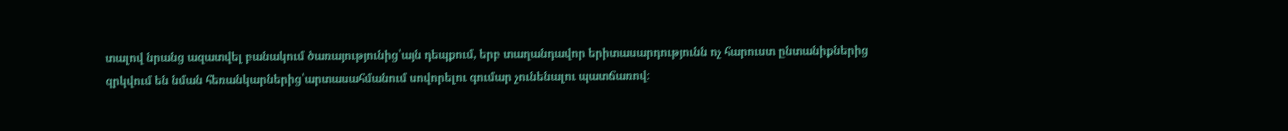տալով նրանց ազատվել բանակում ծառայությունից՝այն դեպքում, երբ տաղանդավոր երիտասարդությունն ոչ հարուստ ընտանիքներից զրկվում են նման հեռանկարներից՝արտասահմանում սովորելու գումար չունենալու պատճառով։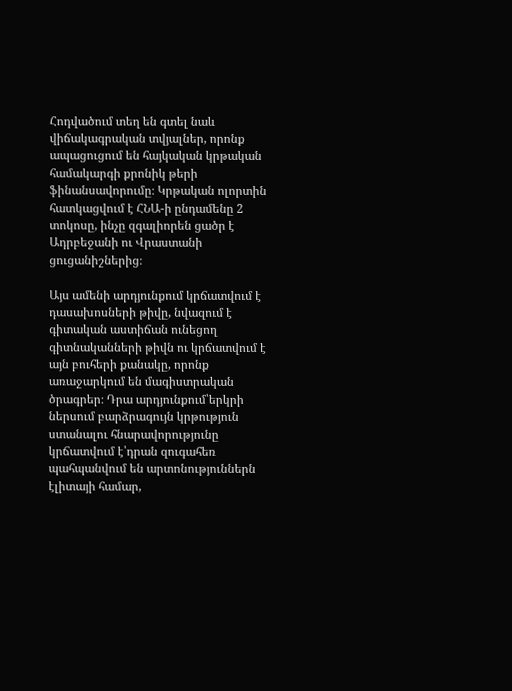Հոդվածում տեղ են գտել նաև վիճակագրական տվյալներ, որոնք ապացուցում են հայկական կրթական համակարգի քրոնիկ թերի ֆինանսավորումը։ Կրթական ոլորտին հատկացվում է ՀՆԱ-ի ընդամենը 2 տոկոսը, ինչը զգալիորեն ցածր է Ադրբեջանի ու Վրաստանի ցուցանիշներից։

Այս ամենի արդյունքում կրճատվում է դասախոսների թիվը, նվազում է գիտական աստիճան ունեցող գիտնականների թիվն ու կրճատվում է այն բուհերի քանակը, որոնք առաջարկում են մագիստրական ծրագրեր։ Դրա արդյունքում՝երկրի ներսում բարձրագույն կրթություն ստանալու հնարավորությունը կրճատվում է՝դրան զուգահեռ պահպանվում են արտոնություններն էլիտայի համար,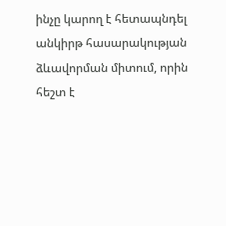ինչը կարող է հետապնդել անկիրթ հասարակության ձևավորման միտում, որին հեշտ է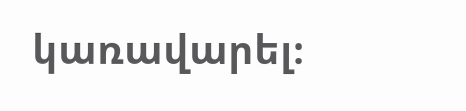կառավարել։